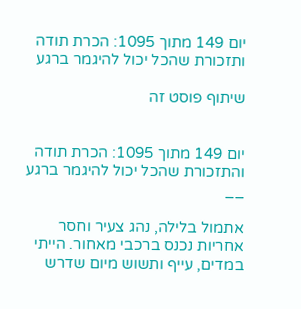יום 149 מתוך 1095: הכרת תודה ותזכורת שהכל יכול להיגמר ברגע

שיתוף פוסט זה


יום 149 מתוך 1095: הכרת תודה והתזכורת שהכל יכול להיגמר ברגע
__

אתמול בלילה, נהג צעיר וחסר אחריות נכנס ברכבי מאחור. הייתי במדים, עייף ותשוש מיום שדרש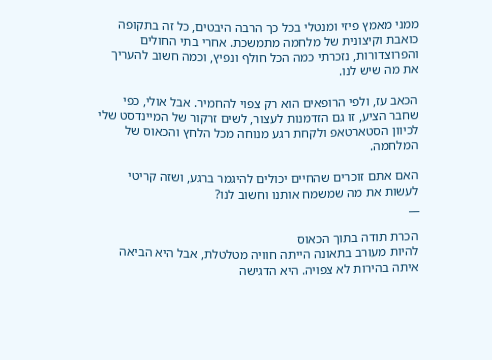ממני מאמץ פיזי ומנטלי בכל כך הרבה היבטים, כל זה בתקופה כואבת וקיצונית של מלחמה מתמשכת. אחרי בתי החולים והפרוצדורות, נזכרתי כמה הכל חולף ונפיץ, וכמה חשוב להעריך את מה שיש לנו.

הכאב עז, ולפי הרופאים הוא רק צפוי להחמיר. אבל אולי, כפי שחבר הציע, זו גם הזדמנות לעצור, לשים זרקור של המיינדסט שלי לכיוון הסטארטאפ ולקחת רגע מנוחה מכל הלחץ והכאוס של המלחמה.

האם אתם זוכרים שהחיים יכולים להיגמר ברגע, ושזה קריטי לעשות את מה שמשמח אותנו וחשוב לנו?
__

הכרת תודה בתוך הכאוס
להיות מעורב בתאונה הייתה חוויה מטלטלת, אבל היא הביאה איתה בהירות לא צפויה. היא הדגישה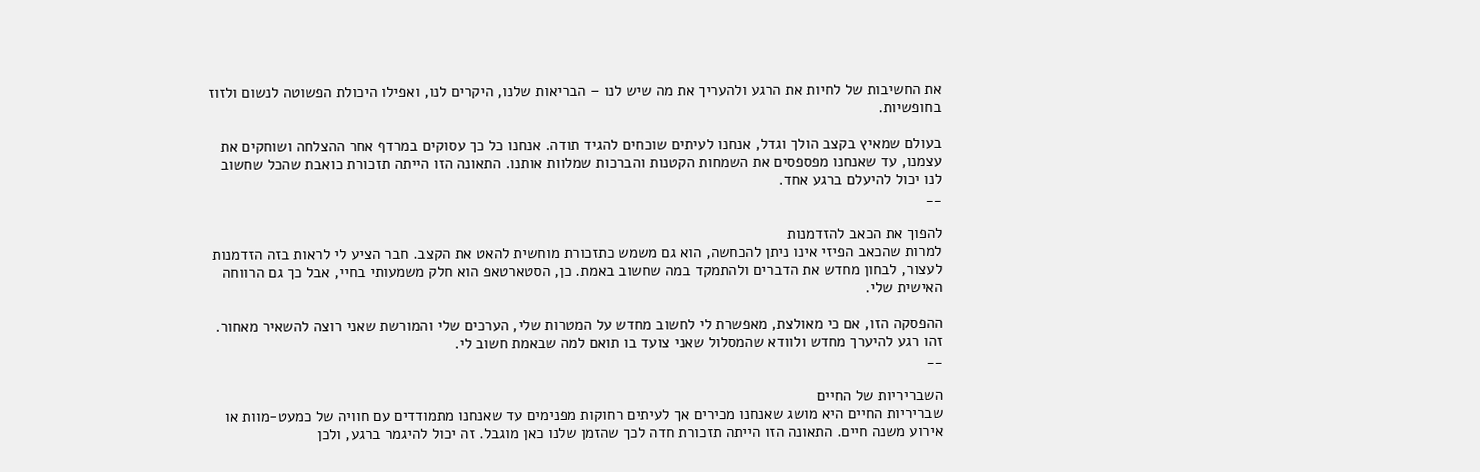את החשיבות של לחיות את הרגע ולהעריך את מה שיש לנו – הבריאות שלנו, היקרים לנו, ואפילו היכולת הפשוטה לנשום ולזוז בחופשיות.

בעולם שמאיץ בקצב הולך וגדל, אנחנו לעיתים שוכחים להגיד תודה. אנחנו כל כך עסוקים במרדף אחר ההצלחה ושוחקים את עצמנו, עד שאנחנו מפספסים את השמחות הקטנות והברכות שמלוות אותנו. התאונה הזו הייתה תזכורת כואבת שהכל שחשוב לנו יכול להיעלם ברגע אחד.
__

להפוך את הכאב להזדמנות
למרות שהכאב הפיזי אינו ניתן להכחשה, הוא גם משמש כתזכורת מוחשית להאט את הקצב. חבר הציע לי לראות בזה הזדמנות לעצור, לבחון מחדש את הדברים ולהתמקד במה שחשוב באמת. כן, הסטארטאפ הוא חלק משמעותי בחיי, אבל כך גם הרווחה האישית שלי.

ההפסקה הזו, אם כי מאולצת, מאפשרת לי לחשוב מחדש על המטרות שלי, הערכים שלי והמורשת שאני רוצה להשאיר מאחור. זהו רגע להיערך מחדש ולוודא שהמסלול שאני צועד בו תואם למה שבאמת חשוב לי.
__

השבריריות של החיים
שבריריות החיים היא מושג שאנחנו מכירים אך לעיתים רחוקות מפנימים עד שאנחנו מתמודדים עם חוויה של כמעט-מוות או אירוע משנה חיים. התאונה הזו הייתה תזכורת חדה לכך שהזמן שלנו כאן מוגבל. זה יכול להיגמר ברגע, ולכן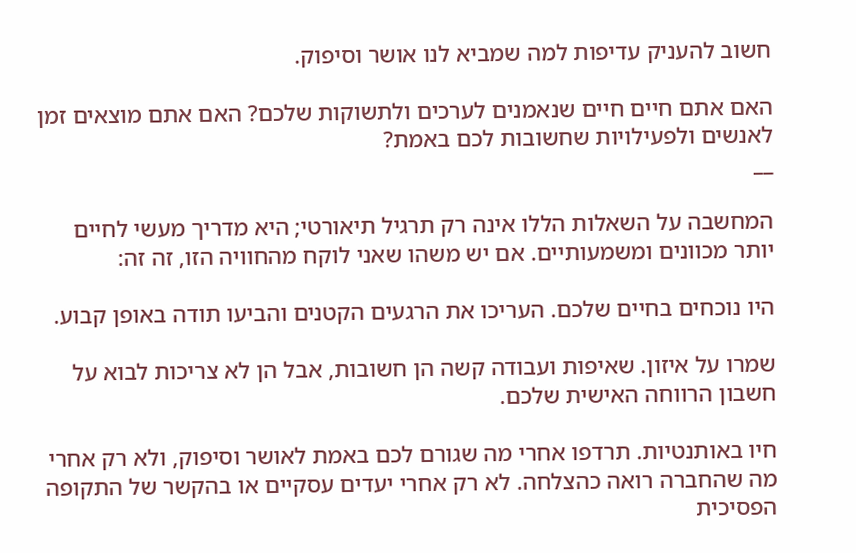חשוב להעניק עדיפות למה שמביא לנו אושר וסיפוק.

האם אתם חיים חיים שנאמנים לערכים ולתשוקות שלכם? האם אתם מוצאים זמן לאנשים ולפעילויות שחשובות לכם באמת?
__

המחשבה על השאלות הללו אינה רק תרגיל תיאורטי; היא מדריך מעשי לחיים יותר מכוונים ומשמעותיים. אם יש משהו שאני לוקח מהחוויה הזו, זה זה:

היו נוכחים בחיים שלכם. העריכו את הרגעים הקטנים והביעו תודה באופן קבוע.

שמרו על איזון. שאיפות ועבודה קשה הן חשובות, אבל הן לא צריכות לבוא על חשבון הרווחה האישית שלכם.

חיו באותנטיות. תרדפו אחרי מה שגורם לכם באמת לאושר וסיפוק, ולא רק אחרי מה שהחברה רואה כהצלחה. לא רק אחרי יעדים עסקיים או בהקשר של התקופה הפסיכית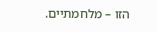הזו – מלחמתיים.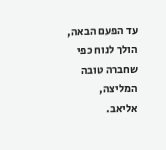עד הפעם הבאה, הולך לנוח כפי שחברה טובה המליצה,
אליאב.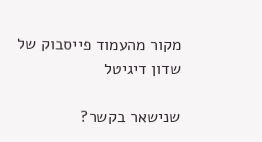מקור מהעמוד פייסבוק של שדון דיגיטל

שנישאר בקשר?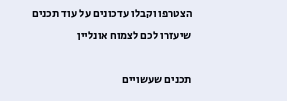הצטרפו וקבלו עדכונים על עוד תכנים שיעזרו לכם לצמוח אונליין

תכנים שעשויים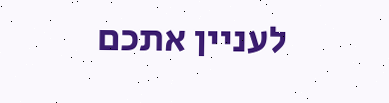לעניין אתכם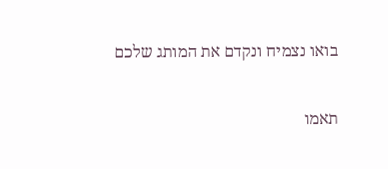בואו נצמיח ונקדם את המותג שלכם

תאמו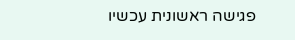פגישה ראשונית עכשיו